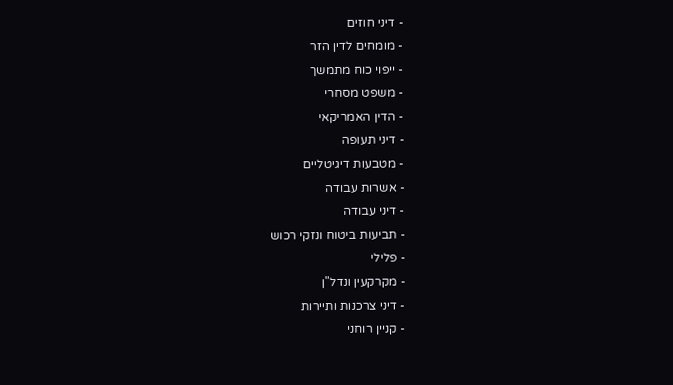- דיני חוזים
- מומחים לדין הזר
- ייפוי כוח מתמשך
- משפט מסחרי
- הדין האמריקאי
- דיני תעופה
- מטבעות דיגיטליים
- אשרות עבודה
- דיני עבודה
- תביעות ביטוח ונזקי רכוש
- פלילי
- מקרקעין ונדל"ן
- דיני צרכנות ותיירות
- קניין רוחני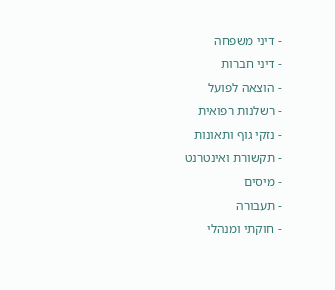- דיני משפחה
- דיני חברות
- הוצאה לפועל
- רשלנות רפואית
- נזקי גוף ותאונות
- תקשורת ואינטרנט
- מיסים
- תעבורה
- חוקתי ומנהלי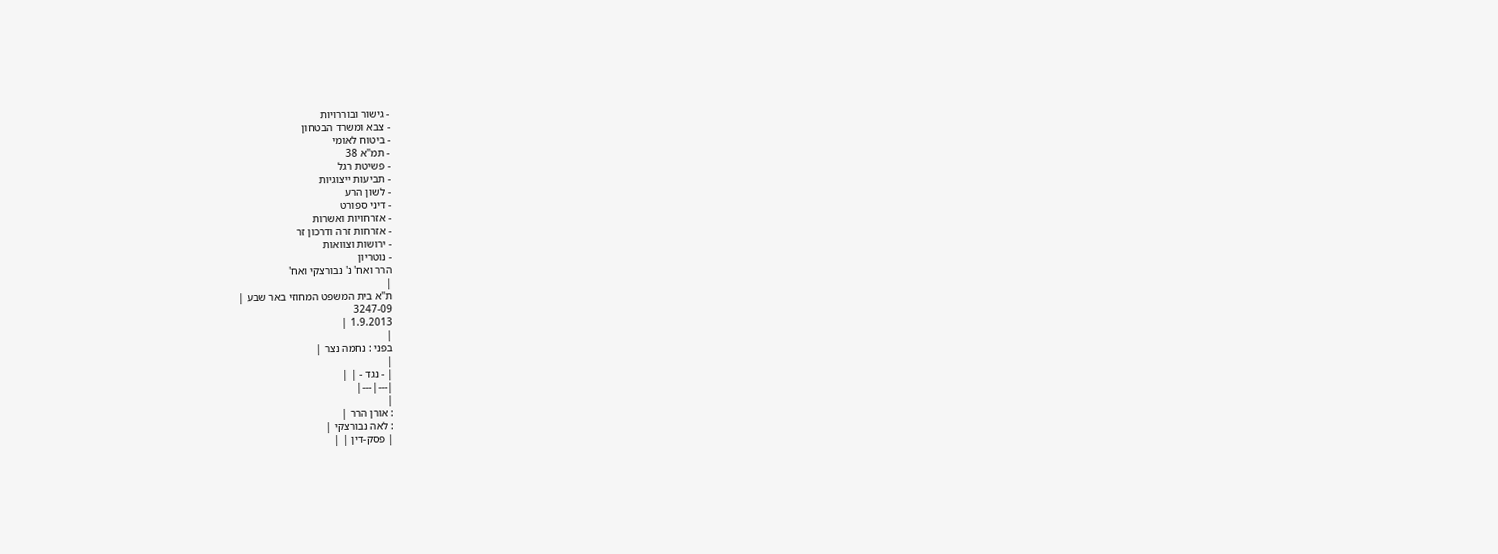- גישור ובוררויות
- צבא ומשרד הבטחון
- ביטוח לאומי
- תמ"א 38
- פשיטת רגל
- תביעות ייצוגיות
- לשון הרע
- דיני ספורט
- אזרחויות ואשרות
- אזרחות זרה ודרכון זר
- ירושות וצוואות
- נוטריון
הרר ואח' נ' נבורצקי ואח'
|
ת"א בית המשפט המחוזי באר שבע |
3247-09
1.9.2013 |
|
בפני : נחמה נצר |
|
| - נגד - | |
|---|---|
|
: אורן הרר |
: לאה נבורצקי |
| פסק-דין | |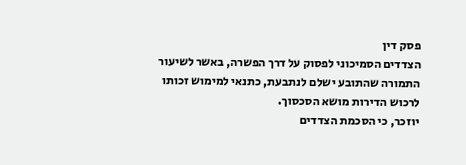פסק דין
הצדדים הסמיכוני לפסוק על דרך הפשרה, באשר לשיעור התמורה שהתובע ישלם לנתבעת, כתנאי למימוש זכותו לרכוש הדירות מושא הסכסוך.
יוזכר, כי הסכמת הצדדים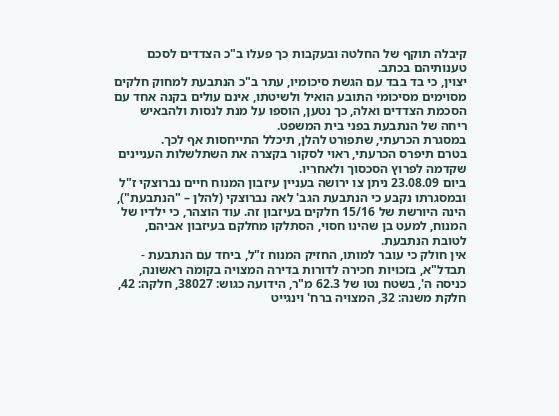קיבלה תוקף של החלטה ובעקבות כך פעלו ב"כ הצדדים לסכם טענותיהם בכתב.
יצוין, כי בד בבד עם הגשת סיכומיו, עתר ב"כ הנתבעת למחוק חלקים מסוימים מסיכומי התובע הואיל ולשיטתו, אינם עולים בקנה אחד עם הסכמת הצדדים ואלה, כך נטען, הוספו על מנת לנסות ולהבאיש ריחה של הנתבעת בפני בית המשפט.
במסגרת הכרעתי, שתפורט להלן, תיכלל התייחסות אף לכך.
בטרם תיפרס הכרעתי, ראוי לסקור בקצרה את השתלשלות העניינים שקדמה לפרוץ הסכסוך ולאחריו.
ביום 23.08.09 ניתן צו ירושה בעניין עיזבון המנוח חיים נברוצקי ז"ל ובמסגרתו נקבע כי הנתבעת הגב' לאה נברוצקי (להלן – "הנתבעת"), הינה היורשת של 15/16 חלקים בעיזבון זה. עוד הוצהר, כי ילדיו של המנוח, למעט בן שהינו חסוי, הסתלקו מחלקם בעיזבון אביהם, לטובת הנתבעת.
אין חולק כי עובר למותו, החזיק המנוח ז"ל, ביחד עם הנתבעת - תבדל"א, בזכויות חכירה לדורות בדירה המצויה בקומה ראשונה, כניסה ה', בשטח נטו של 62.3 מ"ר, הידועה כגוש: 38027, חלקה: 42, חלקת משנה: 32, המצויה ברח' וינגייט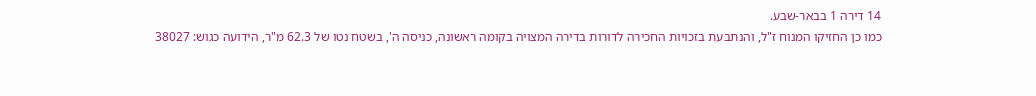14 דירה 1 בבאר-שבע.
כמו כן החזיקו המנוח ז"ל, והנתבעת בזכויות החכירה לדורות בדירה המצויה בקומה ראשונה, כניסה ה', בשטח נטו של 62.3 מ"ר, הידועה כגוש: 38027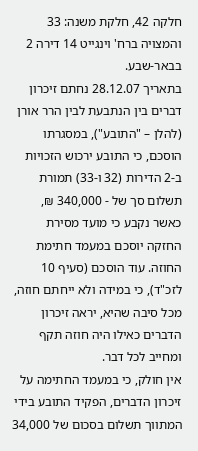חלקה 42, חלקת משנה: 33 והמצויה ברח' וינגייט 14 דירה 2 בבאר-שבע.
בתאריך 28.12.07 נחתם זיכרון דברים בין הנתבעת לבין הרר אורן (להלן – "התובע"), במסגרתו הוסכם, כי התובע ירכוש הזכויות ב-2 הדירות (32 ו-33) תמורת תשלום סך של - 340,000 ₪, כאשר נקבע כי מועד מסירת החזקה יוסכם במעמד חתימת החוזה. עוד הוסכם (סעיף 10 לזכ"ד), כי במידה ולא ייחתם חוזה, מכל סיבה שהיא, יראה זיכרון הדברים כאילו היה חוזה תקף ומחייב לכל דבר.
אין חולק, כי במעמד החתימה על זיכרון הדברים, הפקיד התובע בידי המתווך תשלום בסכום של 34,000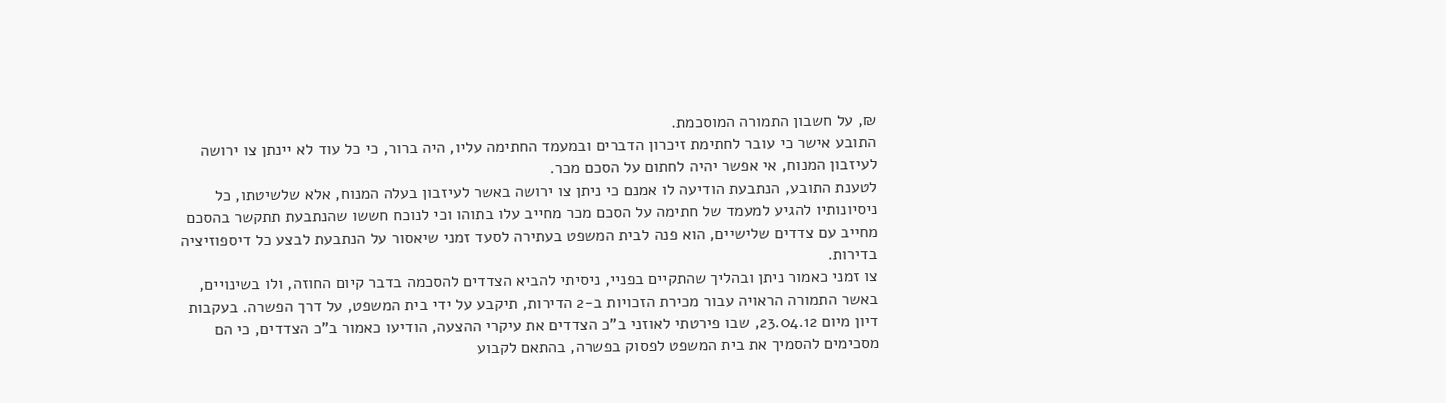₪, על חשבון התמורה המוסכמת.
התובע אישר כי עובר לחתימת זיכרון הדברים ובמעמד החתימה עליו, היה ברור, כי כל עוד לא יינתן צו ירושה לעיזבון המנוח, אי אפשר יהיה לחתום על הסכם מכר.
לטענת התובע, הנתבעת הודיעה לו אמנם כי ניתן צו ירושה באשר לעיזבון בעלה המנוח, אלא שלשיטתו, כל ניסיונותיו להגיע למעמד של חתימה על הסכם מכר מחייב עלו בתוהו וכי לנוכח חששו שהנתבעת תתקשר בהסכם מחייב עם צדדים שלישיים, הוא פנה לבית המשפט בעתירה לסעד זמני שיאסור על הנתבעת לבצע כל דיספוזיציה בדירות.
צו זמני כאמור ניתן ובהליך שהתקיים בפניי, ניסיתי להביא הצדדים להסכמה בדבר קיום החוזה, ולו בשינויים, באשר התמורה הראויה עבור מכירת הזכויות ב-2 הדירות, תיקבע על ידי בית המשפט, על דרך הפשרה. בעקבות דיון מיום 23.04.12, שבו פירטתי לאוזני ב"כ הצדדים את עיקרי ההצעה, הודיעו כאמור ב"כ הצדדים, כי הם מסכימים להסמיך את בית המשפט לפסוק בפשרה, בהתאם לקבוע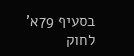בסעיף 79א' לחוק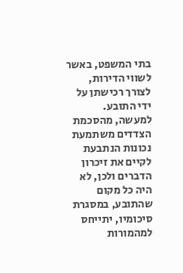בתי המשפט, באשר לשווי הדירות, לצורך רכישתן על ידי התובע.
למעשה, מהסכמת הצדדים משתמעת נכונות הנתבעת לקיים את זיכרון הדברים ולכן, לא היה כל מקום שהתובע, במסגרת סיכומיו, יתייחס למהמורות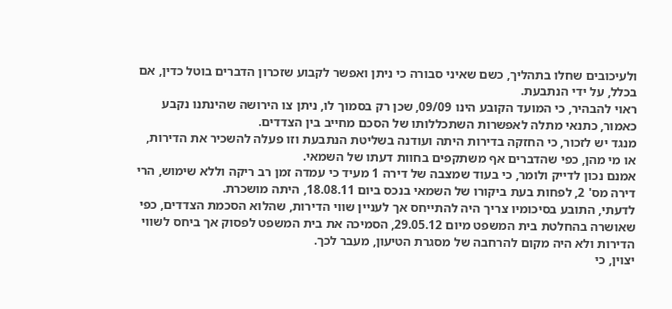ולעיכובים שחלו בתהליך, כשם שאיני סבורה כי ניתן ואפשר לקבוע שזכרון הדברים בוטל כדין, אם בכלל, על ידי הנתבעת.
ראוי להבהיר, כי המועד הקובע הינו 09/09, שכן רק בסמוך לו, ניתן צו הירושה שהינתנו נקבע כאמור, כתנאי מתלה לאפשרות השתכללותו של הסכם מחייב בין הצדדים.
מנגד יש לזכור, כי החזקה בדירות היתה ועודנה בשליטת הנתבעת וזו פעלה להשכיר את הדירות, או מי מהן, כפי שהדברים אף משתקפים בחוות דעתו של השמאי.
אמנם נכון לדייק ולומר, כי בעוד שמצבה של דירה 1 מעיד כי עמדה זמן רב ריקה וללא שימוש, הרי דירה מס' 2, לפחות בעת ביקורו של השמאי בנכס ביום 18.08.11, היתה מושכרת.
לדעתי, התובע בסיכומיו צריך היה להתייחס אך לעניין שווי הדירות, שהלוא הסכמת הצדדים, כפי שאושרה בהחלטת בית המשפט מיום 29.05.12, הסמיכה את בית המשפט לפסוק אך ביחס לשווי הדירות ולא היה מקום להרחבה של מסגרת הטיעון, מעבר לכך.
יצוין, כי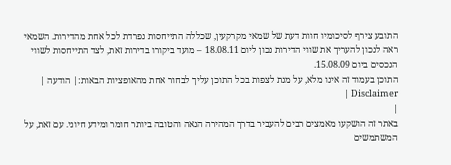התובע צירף לסיכומיו חוות דעת של שמאי מקרקעין, שכללה התייחסות נפרדת לכל אחת מהדירות. השמאי ראה לנכון להעריך את שווי הדירות נכון ליום 18.08.11 – מועד ביקורו בדירות זאת, לצד התייחסות לשווי הנכסים ביום 15.08.09.
התוכן בעמוד זה אינו מלא, על מנת לצפות בכל התוכן עליך לבחור אחת מהאופציות הבאות:| הודעה | Disclaimer |
|
באתר זה הושקעו מאמצים רבים להעביר בדרך המהירה הנאה והטובה ביותר חומר ומידע חיוני. עם זאת, על המשתמשים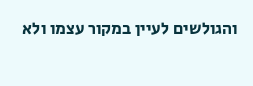והגולשים לעיין במקור עצמו ולא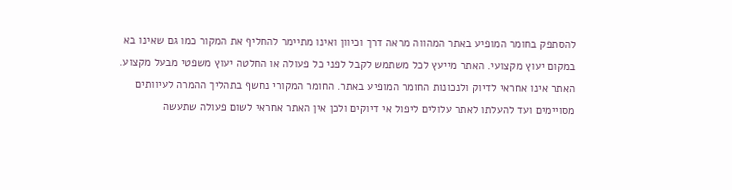להסתפק בחומר המופיע באתר המהווה מראה דרך וכיוון ואינו מתיימר להחליף את המקור כמו גם שאינו בא במקום יעוץ מקצועי. האתר מייעץ לכל משתמש לקבל לפני כל פעולה או החלטה יעוץ משפטי מבעל מקצוע. האתר אינו אחראי לדיוק ולנכונות החומר המופיע באתר. החומר המקורי נחשף בתהליך ההמרה לעיוותים מסויימים ועד להעלתו לאתר עלולים ליפול אי דיוקים ולכן אין האתר אחראי לשום פעולה שתעשה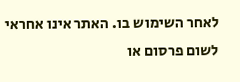לאחר השימוש בו. האתר אינו אחראי לשום פרסום או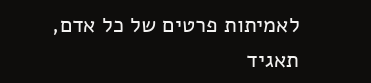לאמיתות פרטים של כל אדם, תאגיד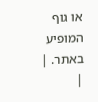או גוף המופיע באתר. |
|